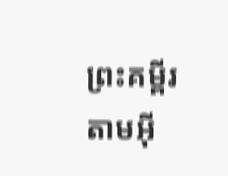ព្រះគម្ពីរតាមអ៊ី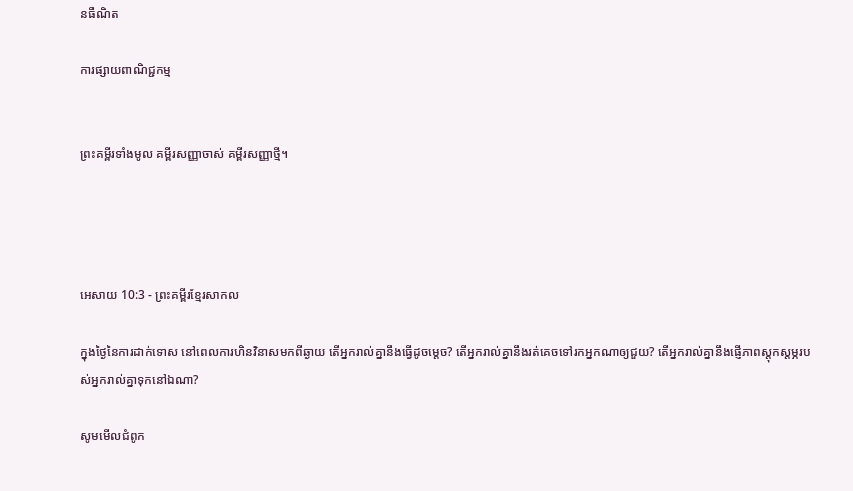នធឺណិត

ការផ្សាយពាណិជ្ជកម្ម


ព្រះគម្ពីរទាំងមូល គម្ពីរសញ្ញាចាស់ គម្ពីរសញ្ញាថ្មី។




អេសាយ 10:3 - ព្រះគម្ពីរខ្មែរសាកល

ក្នុងថ្ងៃនៃការដាក់ទោស នៅពេលការហិនវិនាសមកពីឆ្ងាយ តើអ្នករាល់គ្នានឹងធ្វើដូចម្ដេច? តើអ្នករាល់គ្នានឹងរត់គេចទៅរកអ្នកណាឲ្យជួយ? តើអ្នករាល់គ្នានឹងផ្ញើភាពស្ដុកស្ដម្ភរបស់អ្នករាល់គ្នាទុកនៅឯណា?

សូមមើលជំពូក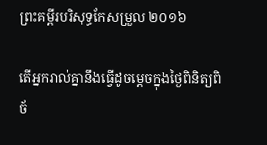ព្រះគម្ពីរបរិសុទ្ធកែសម្រួល ២០១៦

តើអ្នករាល់គ្នានឹងធ្វើដូចម្តេចក្នុងថ្ងៃពិនិត្យ‌ពិច័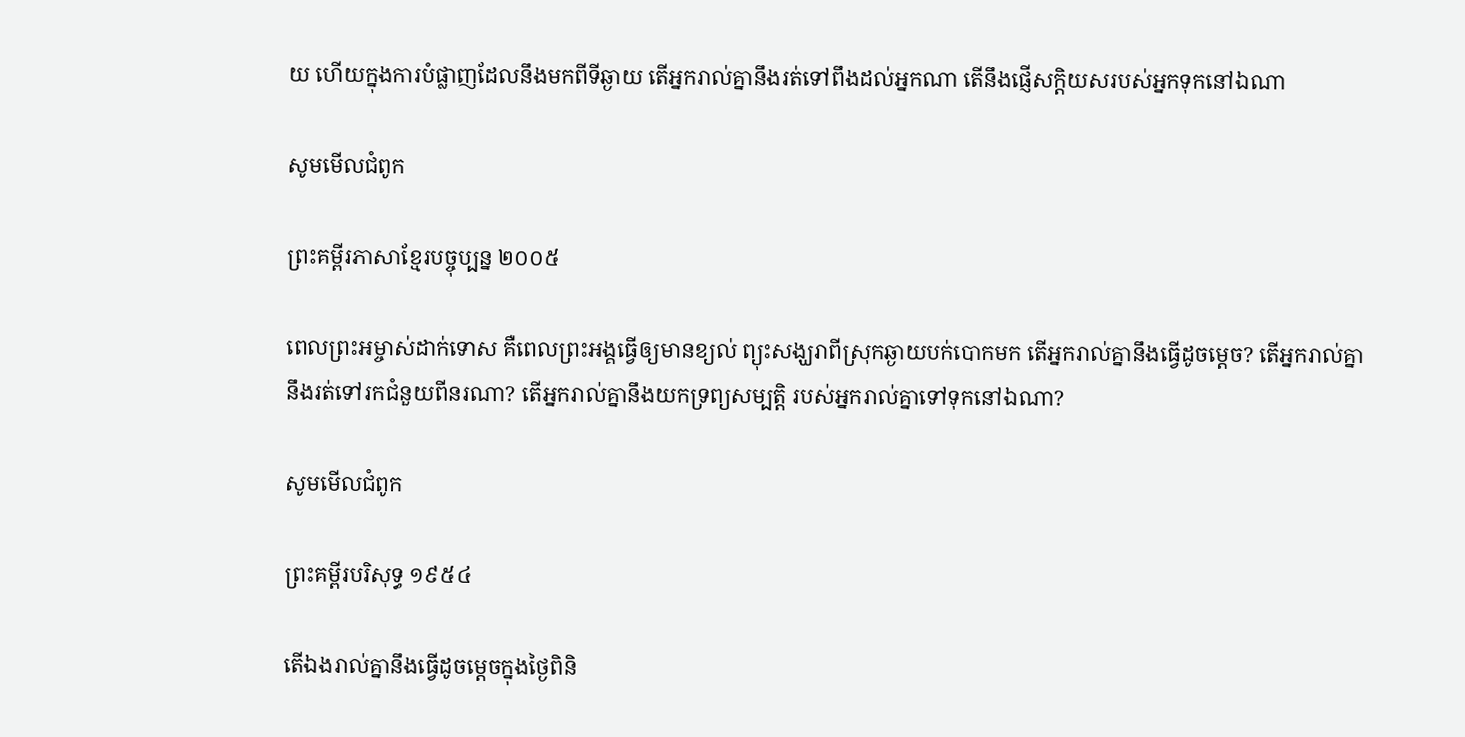យ ហើយក្នុងការបំផ្លាញដែលនឹងមកពីទីឆ្ងាយ តើអ្នករាល់គ្នានឹងរត់ទៅពឹងដល់អ្នកណា តើនឹងផ្ញើសក្តិ‌យសរបស់អ្នកទុកនៅឯណា

សូមមើលជំពូក

ព្រះគម្ពីរភាសាខ្មែរបច្ចុប្បន្ន ២០០៥

ពេលព្រះ‌អម្ចាស់ដាក់ទោស គឺពេលព្រះអង្គធ្វើឲ្យមានខ្យល់ ព្យុះសង្ឃរាពីស្រុកឆ្ងាយបក់បោកមក តើអ្នករាល់គ្នានឹងធ្វើដូចម្ដេច? តើអ្នករាល់គ្នានឹងរត់ទៅរកជំនួយពីនរណា? តើអ្នករាល់គ្នានឹងយកទ្រព្យសម្បត្តិ របស់អ្នករាល់គ្នាទៅទុកនៅឯណា?

សូមមើលជំពូក

ព្រះគម្ពីរបរិសុទ្ធ ១៩៥៤

តើឯងរាល់គ្នានឹងធ្វើដូចម្តេចក្នុងថ្ងៃពិនិ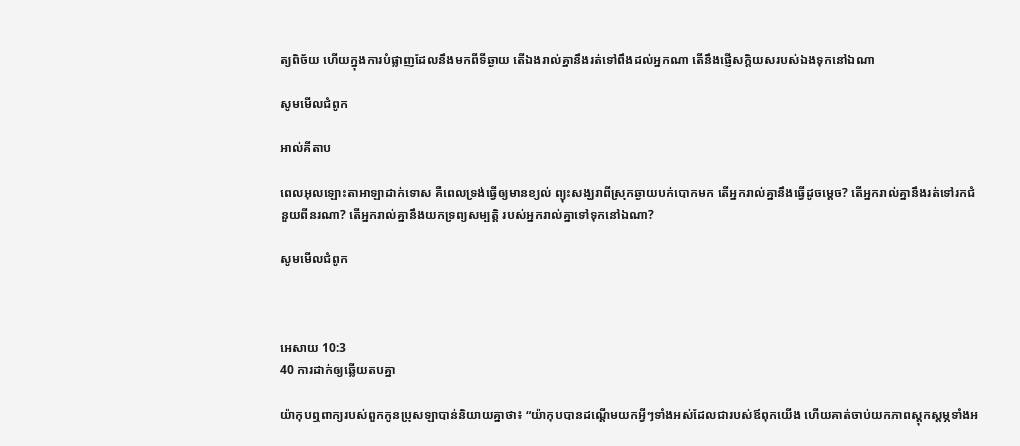ត្យ‌ពិច័យ ហើយក្នុងការបំផ្លាញដែលនឹងមកពីទីឆ្ងាយ តើឯងរាល់គ្នានឹងរត់ទៅពឹងដល់អ្នកណា តើនឹងផ្ញើសក្តិ‌យសរបស់ឯងទុកនៅឯណា

សូមមើលជំពូក

អាល់គីតាប

ពេលអុលឡោះ‌តាអាឡាដាក់ទោស គឺពេលទ្រង់ធ្វើឲ្យមានខ្យល់ ព្យុះសង្ឃរាពីស្រុកឆ្ងាយបក់បោកមក តើអ្នករាល់គ្នានឹងធ្វើដូចម្ដេច? តើអ្នករាល់គ្នានឹងរត់ទៅរកជំនួយពីនរណា? តើអ្នករាល់គ្នានឹងយកទ្រព្យសម្បត្តិ របស់អ្នករាល់គ្នាទៅទុកនៅឯណា?

សូមមើលជំពូក



អេសាយ 10:3
40 ការដាក់ឲ្យឆ្លើយតបគ្នា

យ៉ាកុបឮពាក្យរបស់ពួកកូនប្រុសឡាបាន់និយាយគ្នាថា៖ “យ៉ាកុបបានដណ្ដើមយកអ្វីៗទាំងអស់ដែលជារបស់ឪពុកយើង ហើយគាត់ចាប់យកភាពស្ដុកស្ដម្ភទាំងអ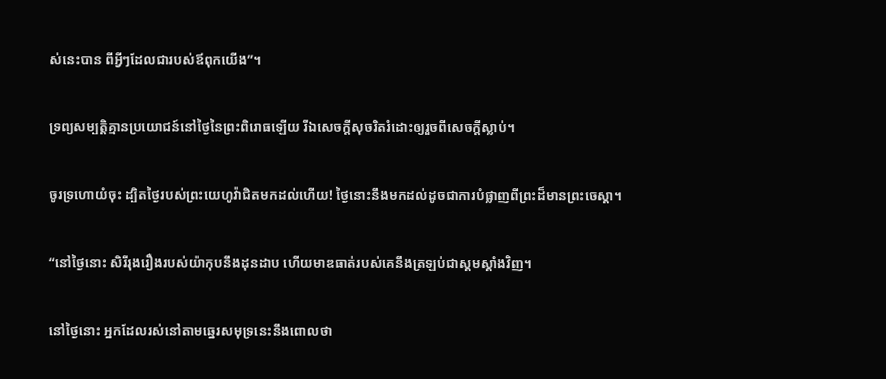ស់នេះបាន ពីអ្វីៗដែលជារបស់ឪពុកយើង”។


ទ្រព្យសម្បត្តិគ្មានប្រយោជន៍នៅថ្ងៃនៃព្រះពិរោធឡើយ រីឯសេចក្ដីសុចរិតរំដោះឲ្យរួចពីសេចក្ដីស្លាប់។


ចូរទ្រហោយំចុះ ដ្បិតថ្ងៃរបស់ព្រះយេហូវ៉ាជិតមកដល់ហើយ! ថ្ងៃនោះនឹងមកដល់ដូចជាការបំផ្លាញពីព្រះដ៏មានព្រះចេស្ដា។


“នៅថ្ងៃនោះ សិរីរុងរឿងរបស់យ៉ាកុបនឹងដុនដាប ហើយមាឌធាត់របស់គេនឹងត្រឡប់ជាស្គមស្គាំងវិញ។


នៅថ្ងៃនោះ អ្នកដែលរស់នៅតាមឆ្នេរសមុទ្រនេះនឹងពោលថា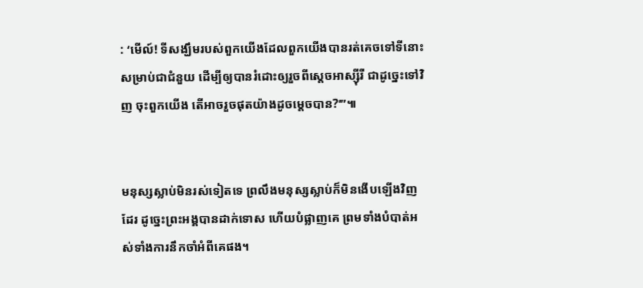: ‘មើល៍! ទីសង្ឃឹមរបស់ពួកយើងដែលពួកយើងបានរត់គេចទៅទីនោះសម្រាប់ជាជំនួយ ដើម្បីឲ្យបានរំដោះឲ្យរួចពីស្ដេចអាស្ស៊ីរី ជាដូច្នេះទៅវិញ ចុះពួកយើង តើអាចរួចផុតយ៉ាងដូចម្ដេចបាន?’”៕


មនុស្សស្លាប់មិនរស់ទៀតទេ ព្រលឹងមនុស្សស្លាប់ក៏មិនងើបឡើងវិញដែរ ដូច្នេះព្រះអង្គបានដាក់ទោស ហើយបំផ្លាញគេ ព្រមទាំងបំបាត់អស់ទាំងការនឹកចាំអំពីគេផង។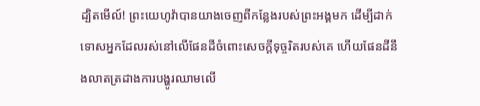ដ្បិតមើល៍! ព្រះយេហូវ៉ាបានយាងចេញពីកន្លែងរបស់ព្រះអង្គមក ដើម្បីដាក់ទោសអ្នកដែលរស់នៅលើផែនដីចំពោះសេចក្ដីទុច្ចរិតរបស់គេ ហើយផែនដីនឹងលាតត្រដាងការបង្ហូរឈាមលើ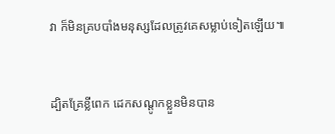វា ក៏មិនគ្របបាំងមនុស្សដែលត្រូវគេសម្លាប់ទៀតឡើយ៕


ដ្បិតគ្រែខ្លីពេក ដេកសណ្ដូកខ្លួនមិនបាន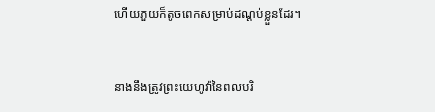ហើយភួយក៏តូចពេកសម្រាប់ដណ្ដប់ខ្លួនដែរ។


នាងនឹងត្រូវព្រះយេហូវ៉ានៃពលបរិ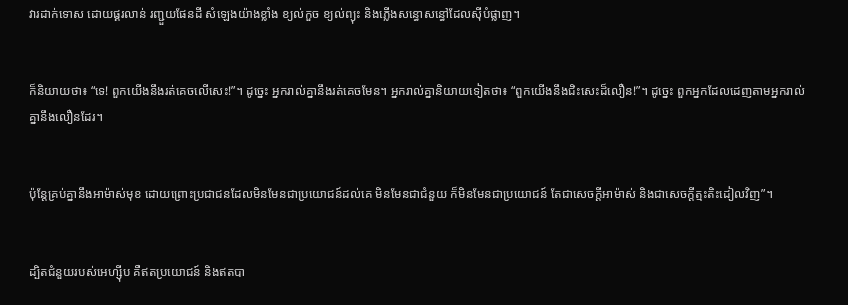វារដាក់ទោស ដោយផ្គរលាន់ រញ្ជួយផែនដី សំឡេងយ៉ាងខ្លាំង ខ្យល់កួច ខ្យល់ព្យុះ និងភ្លើងសន្ធោសន្ធៅដែលស៊ីបំផ្លាញ។


ក៏និយាយថា៖ “ទេ! ពួកយើងនឹងរត់គេចលើសេះ!”។ ដូច្នេះ អ្នករាល់គ្នានឹងរត់គេចមែន។ អ្នករាល់គ្នានិយាយទៀតថា៖ “ពួកយើងនឹងជិះសេះដ៏លឿន!”។ ដូច្នេះ ពួកអ្នកដែលដេញតាមអ្នករាល់គ្នានឹងលឿនដែរ។


ប៉ុន្តែគ្រប់គ្នានឹងអាម៉ាស់មុខ ដោយព្រោះប្រជាជនដែលមិនមែនជាប្រយោជន៍ដល់គេ មិនមែនជាជំនួយ ក៏មិនមែនជាប្រយោជន៍ តែជាសេចក្ដីអាម៉ាស់ និងជាសេចក្ដីត្មះតិះដៀលវិញ”។


ដ្បិតជំនួយរបស់អេហ្ស៊ីប គឺឥតប្រយោជន៍ និងឥតបា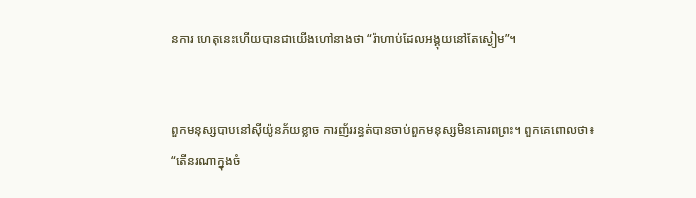នការ ហេតុនេះហើយបានជាយើងហៅនាងថា “រ៉ាហាប់ដែលអង្គុយនៅតែស្ងៀម”។


ពួកមនុស្សបាបនៅស៊ីយ៉ូនភ័យខ្លាច ការញ័ររន្ធត់បានចាប់ពួកមនុស្សមិនគោរពព្រះ។ ពួកគេពោលថា៖ “តើនរណាក្នុងចំ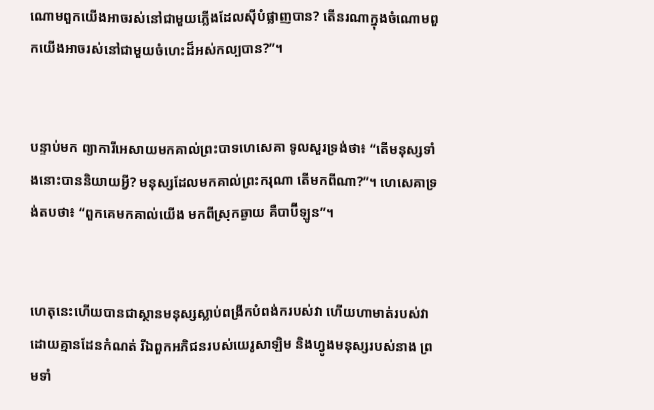ណោមពួកយើងអាចរស់នៅជាមួយភ្លើងដែលស៊ីបំផ្លាញបាន? តើនរណាក្នុងចំណោមពួកយើងអាចរស់នៅជាមួយចំហេះដ៏អស់កល្បបាន?”។


បន្ទាប់មក ព្យាការីអេសាយមកគាល់ព្រះបាទហេសេគា ទូលសួរទ្រង់ថា៖ “តើមនុស្សទាំងនោះបាននិយាយអ្វី? មនុស្សដែលមកគាល់ព្រះករុណា តើមកពីណា?”។ ហេសេគាទ្រង់តបថា៖ “ពួកគេមកគាល់យើង មកពីស្រុកឆ្ងាយ គឺបាប៊ីឡូន”។


ហេតុនេះហើយបានជាស្ថានមនុស្សស្លាប់ពង្រីកបំពង់ករបស់វា ហើយហាមាត់របស់វាដោយគ្មានដែនកំណត់ រីឯពួកអភិជនរបស់យេរូសាឡិម និងហ្វូងមនុស្សរបស់នាង ព្រមទាំ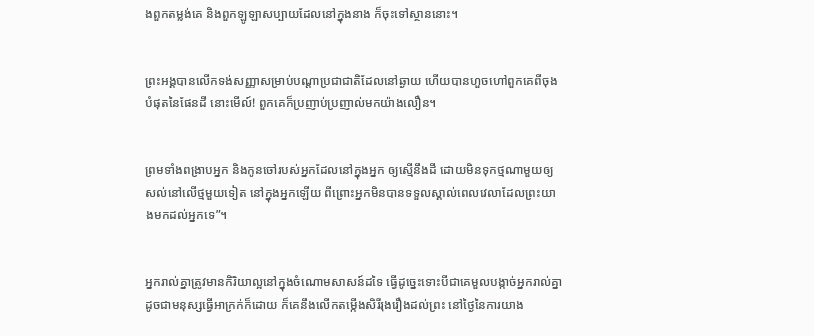ងពួកតម្លង់គេ និងពួកឡូឡាសប្បាយដែលនៅក្នុងនាង ក៏ចុះទៅស្ថាននោះ។


ព្រះអង្គបានលើកទង់សញ្ញាសម្រាប់បណ្ដាប្រជាជាតិដែលនៅឆ្ងាយ ហើយបានហួចហៅពួកគេពីចុងបំផុតនៃផែនដី នោះមើល៍! ពួកគេក៏ប្រញាប់ប្រញាល់មកយ៉ាងលឿន។


ព្រមទាំងពង្រាបអ្នក និងកូនចៅរបស់អ្នកដែលនៅក្នុងអ្នក ឲ្យស្មើនឹងដី ដោយមិនទុកថ្មណាមួយឲ្យសល់នៅលើថ្មមួយទៀត នៅក្នុងអ្នកឡើយ ពីព្រោះអ្នកមិនបានទទួលស្គាល់ពេលវេលាដែលព្រះយាងមកដល់អ្នកទេ”។


អ្នករាល់គ្នាត្រូវមានកិរិយាល្អនៅក្នុងចំណោមសាសន៍ដទៃ ធ្វើដូច្នេះទោះបីជាគេមួលបង្កាច់អ្នករាល់គ្នាដូចជាមនុស្សធ្វើអាក្រក់ក៏ដោយ ក៏គេនឹងលើកតម្កើងសិរីរុងរឿងដល់ព្រះ នៅថ្ងៃនៃការយាង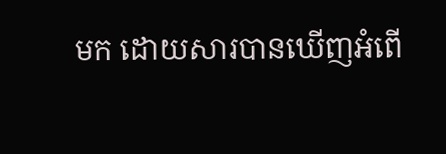មក ដោយសារបានឃើញអំពើ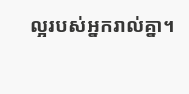ល្អរបស់អ្នករាល់គ្នា។